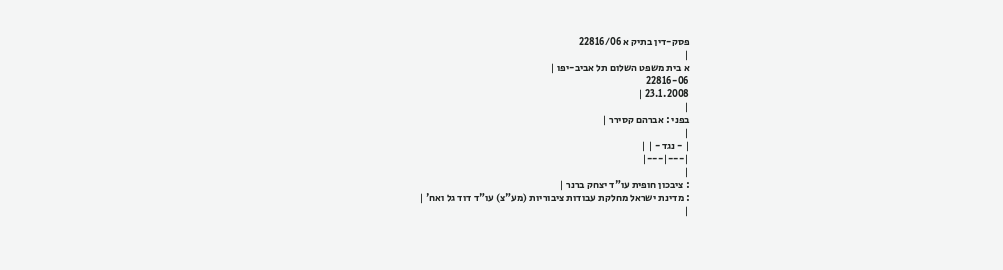פסק-דין בתיק א 22816/06
|
א בית משפט השלום תל אביב-יפו |
22816-06
23.1.2008 |
|
בפני : אברהם קסירר |
|
| - נגד - | |
|---|---|
|
: ציבכון חופית עו"ד יצחק ברנר |
: מדינת ישראל מחלקת עבודות ציבוריות (מע"צ) עו"ד דוד גל ואח' |
|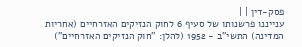פסק-דין | |
ענייננו פרשנותו של סעיף 6 לחוק הנזיקים האזרחיים (אחריות המדינה) התשי"ב - 1952 (להלן: "חוק הנזיקים האזרחיים")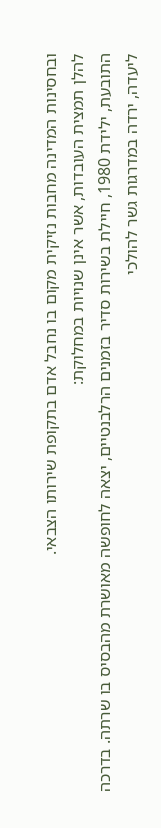ובחסינות המדינה מחבות נזיקית מקום בו נחבל אדם בתקופת שירותו הצבאי.
להלן תמצית העובדות, אשר אינן שנויות במחלוקת:
התובעת, ילידת 1980, חיילת בשירות סדיר בזמנים הרלבנטיים, יצאה לחופשה מאושרת מהבסיס בו שרתה. בדרכה ליעדה, ירדה במדרגות גשר להולכי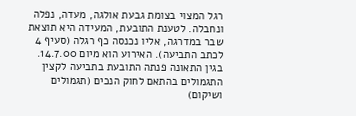רגל המצוי בצומת גבעת אולגה, מעדה, נפלה ונחבלה. לטענת התובעת, המעידה היא תוצאת שבר במדרגה, אליו נכנסה כף רגלה (סעיף 4 לכתב התביעה). האירוע הוא מיום 14.7.00.
בגין התאונה פנתה התובעת בתביעה לקצין התגמולים בהתאם לחוק הנכים (תגמולים ושיקום)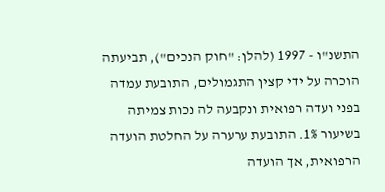התשנ"ו - 1997 (להלן: "חוק הנכים"), תביעתה הוכרה על ידי קצין התגמולים, התובעת עמדה בפני ועדה רפואית ונקבעה לה נכות צמיתה בשיעור 1%. התובעת ערערה על החלטת הועדה הרפואית, אך הועדה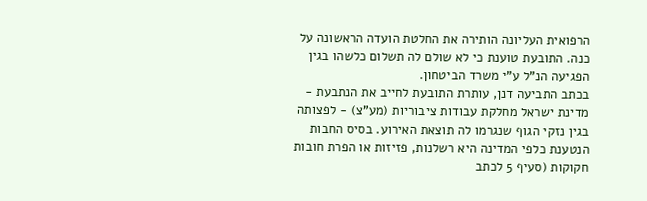הרפואית העליונה הותירה את החלטת הועדה הראשונה על כנה. התובעת טוענת כי לא שולם לה תשלום כלשהו בגין הפגיעה הנ"ל ע"י משרד הביטחון.
בכתב התביעה דנן, עותרת התובעת לחייב את הנתבעת - מדינת ישראל מחלקת עבודות ציבוריות (מע"צ) - לפצותה בגין נזקי הגוף שנגרמו לה תוצאת האירוע. בסיס החבות הנטענת כלפי המדינה היא רשלנות, פזיזות או הפרת חובות חקוקות (סעיף 5 לכתב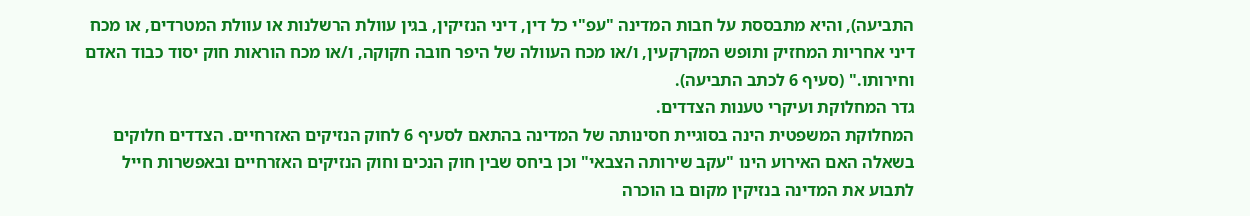התביעה), והיא מתבססת על חבות המדינה "עפ"י כל דין, דיני הנזיקין, בגין עוולת הרשלנות או עוולת המטרדים, או מכח דיני אחריות המחזיק ותופש המקרקעין, ו/או מכח העוולה של היפר חובה חקוקה, ו/או מכח הוראות חוק יסוד כבוד האדם וחירותו." (סעיף 6 לכתב התביעה).
גדר המחלוקת ועיקרי טענות הצדדים.
המחלוקת המשפטית הינה בסוגיית חסינותה של המדינה בהתאם לסעיף 6 לחוק הנזיקים האזרחיים. הצדדים חלוקים בשאלה האם האירוע הינו "עקב שירותה הצבאי" וכן ביחס שבין חוק הנכים וחוק הנזיקים האזרחיים ובאפשרות חייל לתבוע את המדינה בנזיקין מקום בו הוכרה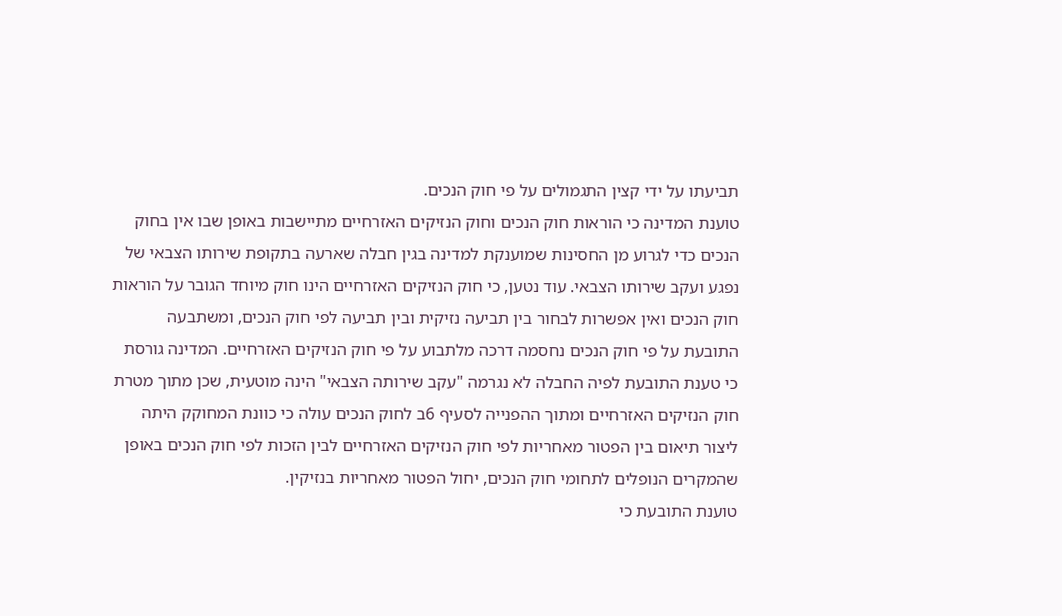תביעתו על ידי קצין התגמולים על פי חוק הנכים.
טוענת המדינה כי הוראות חוק הנכים וחוק הנזיקים האזרחיים מתיישבות באופן שבו אין בחוק הנכים כדי לגרוע מן החסינות שמוענקת למדינה בגין חבלה שארעה בתקופת שירותו הצבאי של נפגע ועקב שירותו הצבאי. עוד נטען, כי חוק הנזיקים האזרחיים הינו חוק מיוחד הגובר על הוראות חוק הנכים ואין אפשרות לבחור בין תביעה נזיקית ובין תביעה לפי חוק הנכים, ומשתבעה התובעת על פי חוק הנכים נחסמה דרכה מלתבוע על פי חוק הנזיקים האזרחיים. המדינה גורסת כי טענת התובעת לפיה החבלה לא נגרמה "עקב שירותה הצבאי" הינה מוטעית, שכן מתוך מטרת חוק הנזיקים האזרחיים ומתוך ההפנייה לסעיף 6ב לחוק הנכים עולה כי כוונת המחוקק היתה ליצור תיאום בין הפטור מאחריות לפי חוק הנזיקים האזרחיים לבין הזכות לפי חוק הנכים באופן שהמקרים הנופלים לתחומי חוק הנכים, יחול הפטור מאחריות בנזיקין.
טוענת התובעת כי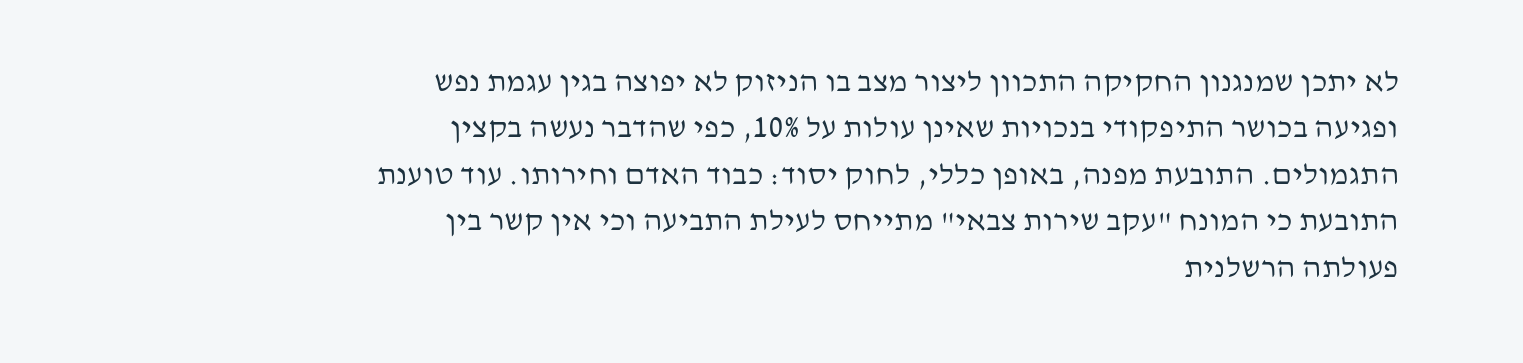לא יתכן שמנגנון החקיקה התכוון ליצור מצב בו הניזוק לא יפוצה בגין עגמת נפש ופגיעה בכושר התיפקודי בנכויות שאינן עולות על 10%, כפי שהדבר נעשה בקצין התגמולים. התובעת מפנה, באופן כללי, לחוק יסוד: כבוד האדם וחירותו. עוד טוענת התובעת כי המונח "עקב שירות צבאי" מתייחס לעילת התביעה וכי אין קשר בין פעולתה הרשלנית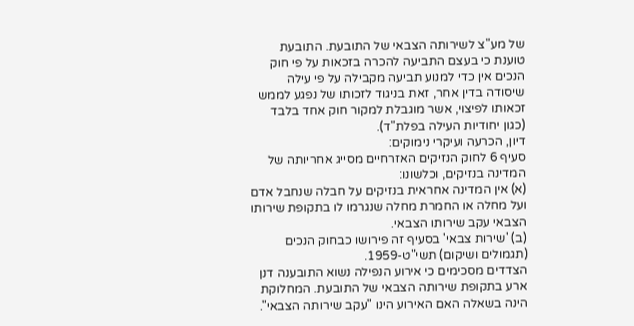של מע"צ לשירותה הצבאי של התובעת. התובעת טוענת כי בעצם התביעה להכרה בזכאות על פי חוק הנכים אין כדי למנוע תביעה מקבילה על פי עילה שיסודה בדין אחר, זאת בניגוד לזכותו של נפגע לממש זכאותו לפיצוי, אשר מוגבלת למקור חוק אחד בלבד (כגון יחודיות העילה בפלת"ד).
דיון, הכרעה ועיקרי נימוקים:
סעיף 6 לחוק הנזיקים האזרחיים מסייג אחריותה של המדינה בנזיקים, וכלשונו:
(א) אין המדינה אחראית בנזיקים על חבלה שנחבל אדם ועל מחלה או החמרת מחלה שנגרמו לו בתקופת שירותו הצבאי עקב שירותו הצבאי.
(ב) 'שירות צבאי' בסעיף זה פירושו כבחוק הנכים (תגמולים ושיקום) תשי"ט-1959.
הצדדים מסכימים כי אירוע הנפילה נשוא התובענה דנן ארע בתקופת שירותה הצבאי של התובעת. המחלוקת הינה בשאלה האם האירוע הינו "עקב שירותה הצבאי".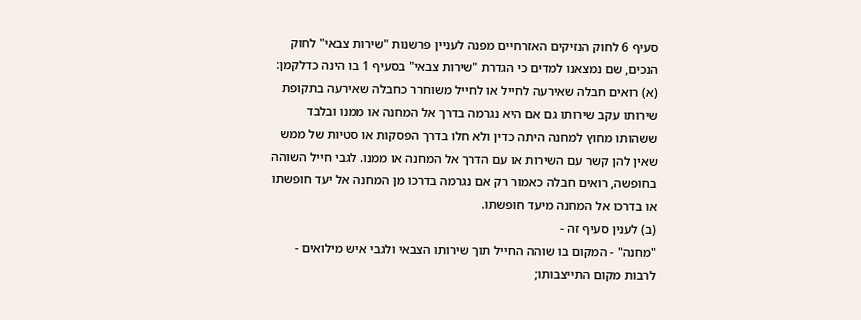סעיף 6 לחוק הנזיקים האזרחיים מפנה לעניין פרשנות "שירות צבאי" לחוק הנכים, שם נמצאנו למדים כי הגדרת "שירות צבאי" בסעיף 1 בו הינה כדלקמן:
(א) רואים חבלה שאירעה לחייל או לחייל משוחרר כחבלה שאירעה בתקופת שירותו עקב שירותו גם אם היא נגרמה בדרך אל המחנה או ממנו ובלבד ששהותו מחוץ למחנה היתה כדין ולא חלו בדרך הפסקות או סטיות של ממש שאין להן קשר עם השירות או עם הדרך אל המחנה או ממנו. לגבי חייל השוהה בחופשה, רואים חבלה כאמור רק אם נגרמה בדרכו מן המחנה אל יעד חופשתו או בדרכו אל המחנה מיעד חופשתו.
(ב) לענין סעיף זה -
"מחנה" - המקום בו שוהה החייל תוך שירותו הצבאי ולגבי איש מילואים - לרבות מקום התייצבותו;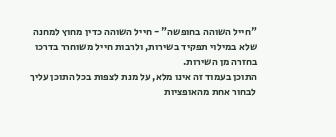"חייל השוהה בחופשה" - חייל השוהה כדין מחוץ למחנה שלא במילוי תפקיד בשירות, ולרבות חייל משוחרר בדרכו בחזרה מן השירות.
התוכן בעמוד זה אינו מלא, על מנת לצפות בכל התוכן עליך לבחור אחת מהאופציות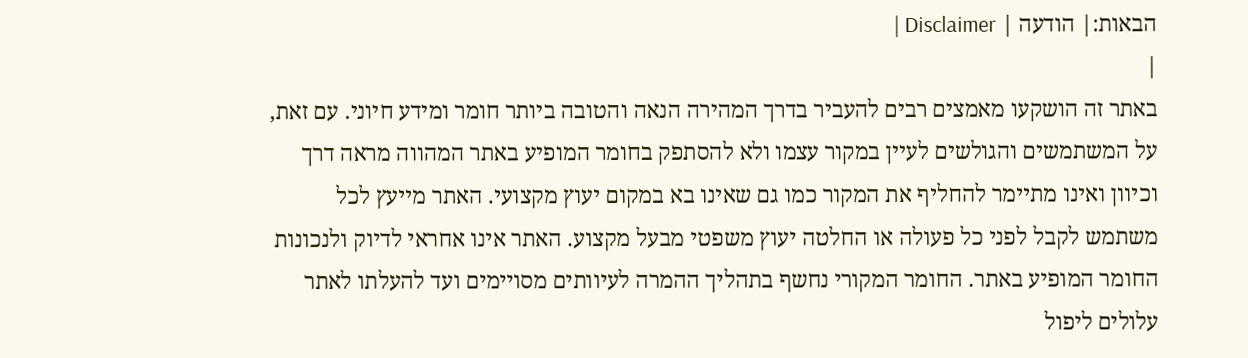הבאות:| הודעה | Disclaimer |
|
באתר זה הושקעו מאמצים רבים להעביר בדרך המהירה הנאה והטובה ביותר חומר ומידע חיוני. עם זאת, על המשתמשים והגולשים לעיין במקור עצמו ולא להסתפק בחומר המופיע באתר המהווה מראה דרך וכיוון ואינו מתיימר להחליף את המקור כמו גם שאינו בא במקום יעוץ מקצועי. האתר מייעץ לכל משתמש לקבל לפני כל פעולה או החלטה יעוץ משפטי מבעל מקצוע. האתר אינו אחראי לדיוק ולנכונות החומר המופיע באתר. החומר המקורי נחשף בתהליך ההמרה לעיוותים מסויימים ועד להעלתו לאתר עלולים ליפול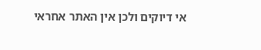אי דיוקים ולכן אין האתר אחראי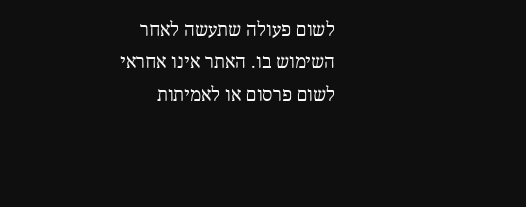לשום פעולה שתעשה לאחר השימוש בו. האתר אינו אחראי לשום פרסום או לאמיתות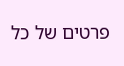פרטים של כל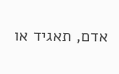אדם, תאגיד או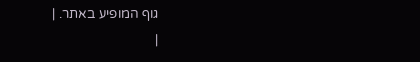גוף המופיע באתר. |
|